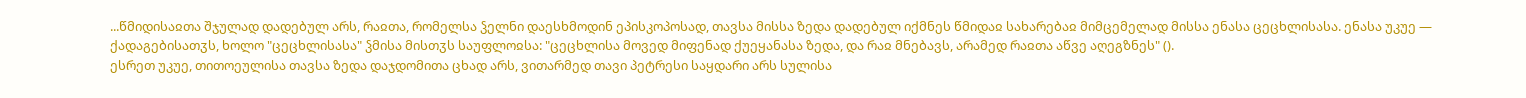...წმიდისაჲთა შჯულად დადებულ არს, რაჲთა, რომელსა ჴელნი დაესხმოდინ ეპისკოპოსად, თავსა მისსა ზედა დადებულ იქმნეს წმიდაჲ სახარებაჲ მიმცემელად მისსა ენასა ცეცხლისასა. ენასა უკუე — ქადაგებისათჳს, ხოლო "ცეცხლისასა" ჴმისა მისთჳს საუფლოჲსა: "ცეცხლისა მოვედ მიფენად ქუეყანასა ზედა, და რაჲ მნებავს, არამედ რაჲთა აწვე აღეგზნეს" ().
ესრეთ უკუე, თითოეულისა თავსა ზედა დაჯდომითა ცხად არს, ვითარმედ თავი პეტრესი საყდარი არს სულისა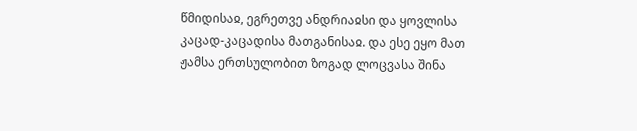წმიდისაჲ, ეგრეთვე ანდრიაჲსი და ყოვლისა კაცად-კაცადისა მათგანისაჲ. და ესე ეყო მათ ჟამსა ერთსულობით ზოგად ლოცვასა შინა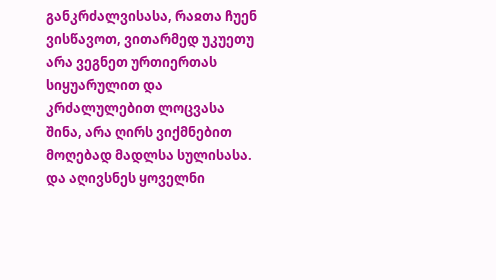განკრძალვისასა, რაჲთა ჩუენ ვისწავოთ, ვითარმედ უკუეთუ არა ვეგნეთ ურთიერთას სიყუარულით და კრძალულებით ლოცვასა შინა, არა ღირს ვიქმნებით მოღებად მადლსა სულისასა.
და აღივსნეს ყოველნი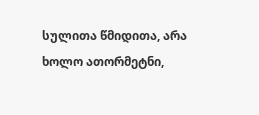სულითა წმიდითა, არა ხოლო ათორმეტნი,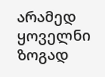არამედ ყოველნი ზოგად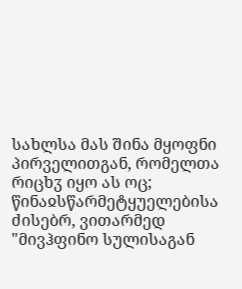სახლსა მას შინა მყოფნი პირველითგან, რომელთა რიცხჳ იყო ას ოც; წინაჲსწარმეტყუელებისა ძისებრ, ვითარმედ "მივჰფინო სულისაგან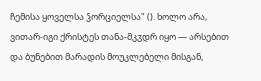ჩემისა ყოველსა ჴორციელსა" (). ხოლო არა, ვითარ-იგი ქრისტეს თანა-მკჳდრ იყო — არსებით და ბუნებით მარადის მოუკლებელი მისგან,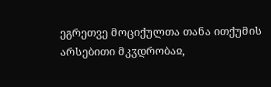ეგრეთვე მოციქულთა თანა ითქუმის არსებითი მკჳდრობაჲ,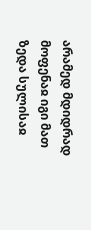არამედ მდიდრად მოფენაჲ იგი მათ ზედა სულისაჲ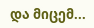და მიცემ...